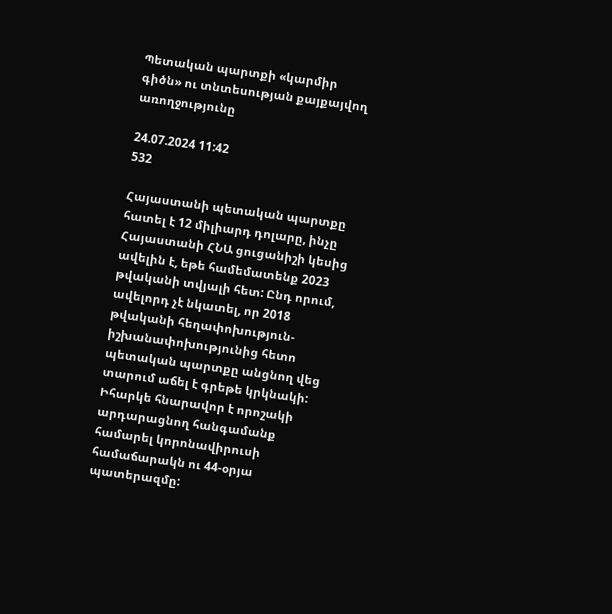Պետական պարտքի «կարմիր գիծն» ու տնտեսության քայքայվող առողջությունը

24.07.2024 11:42
532

Հայաստանի պետական պարտքը հատել է 12 միլիարդ դոլարը, ինչը Հայաստանի ՀՆԱ ցուցանիշի կեսից ավելին է, եթե համեմատենք 2023 թվականի տվյալի հետ: Ընդ որում, ավելորդ չէ նկատել, որ 2018 թվականի հեղափոխություն-իշխանափոխությունից հետո պետական պարտքը անցնող վեց տարում աճել է գրեթե կրկնակի: Իհարկե հնարավոր է որոշակի արդարացնող հանգամանք համարել կորոնավիրուսի համաճարակն ու 44-օրյա պատերազմը: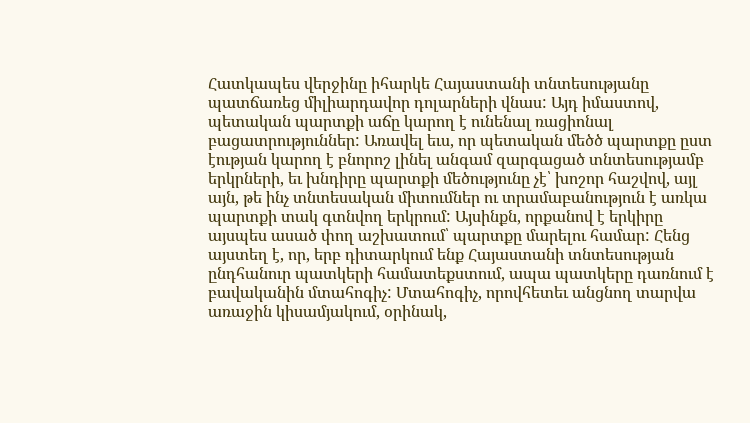Հատկապես վերջինը իհարկե Հայաստանի տնտեսությանը պատճառեց միլիարդավոր դոլարների վնաս: Այդ իմաստով, պետական պարտքի աճը կարող է ունենալ ռացիոնալ բացատրություններ: Առավել եւս, որ պետական մեծծ պարտքը ըստ էության կարող է բնորոշ լինել անգամ զարգացած տնտեսությամբ երկրների, եւ խնդիրը պարտքի մեծությունը չէ՝ խոշոր հաշվով, այլ այն, թե ինչ տնտեսական միտումներ ու տրամաբանություն է առկա պարտքի տակ գտնվող երկրում: Այսինքն, որքանով է երկիրը այսպես ասած փող աշխատում՝ պարտքը մարելու համար: Հենց այստեղ է, որ, երբ դիտարկում ենք Հայաստանի տնտեսության ընդհանուր պատկերի համատեքստում, ապա պատկերը դառնում է բավականին մտահոգիչ: Մտահոգիչ, որովհետեւ անցնող տարվա առաջին կիսամյակում, օրինակ,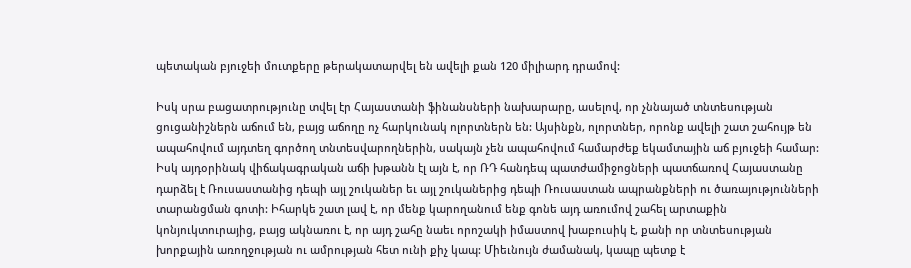պետական բյուջեի մուտքերը թերակատարվել են ավելի քան 120 միլիարդ դրամով:

Իսկ սրա բացատրությունը տվել էր Հայաստանի ֆինանսների նախարարը, ասելով, որ չննայած տնտեսության ցուցանիշներն աճում են, բայց աճողը ոչ հարկունակ ոլորտներն են: Այսինքն, ոլորտներ, որոնք ավելի շատ շահույթ են ապահովում այդտեղ գործող տնտեսվարողներին, սակայն չեն ապահովում համարժեք եկամտային աճ բյուջեի համար: Իսկ այդօրինակ վիճակագրական աճի խթանն էլ այն է, որ ՌԴ հանդեպ պատժամիջոցների պատճառով Հայաստանը դարձել է Ռուսաստանից դեպի այլ շուկաներ եւ այլ շուկաներից դեպի Ռուսաստան ապրանքների ու ծառայությունների տարանցման գոտի: Իհարկե շատ լավ է, որ մենք կարողանում ենք գոնե այդ առումով շահել արտաքին կոնյուկտուրայից, բայց ակնառու է, որ այդ շահը նաեւ որոշակի իմաստով խաբուսիկ է, քանի որ տնտեսության խորքային առողջության ու ամրության հետ ունի քիչ կապ: Միեւնույն ժամանակ, կապը պետք է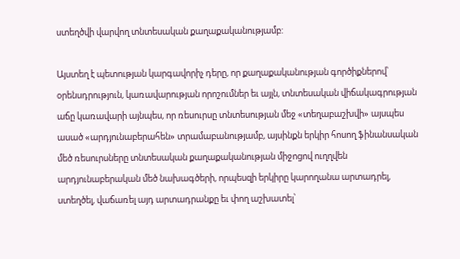ստեղծվի վարվող տնտեսական քաղաքականությամբ:

Այստեղ է պետության կարգավորիչ դերը, որ քաղաքականության գործիքներով՝ օրենսդրություն, կառավարության որոշումներ եւ այլն, տնտեսական վիճակագրության աճը կառավարի այնպես, որ ռեսուրսը տնտեսության մեջ «տեղաբաշխվի» այսպես ասած «արդյունաբերահեն» տրամաբանությամբ, այսինքն երկիր հոսող ֆինանսական մեծ ռեսուրսները տնտեսական քաղաքականության միջոցով ուղղվեն արդյունաբերական մեծ նախագծերի, որպեսզի երկիրը կարողանա արտադրել, ստեղծել, վաճառել այդ արտադրանքը եւ փող աշխատել՝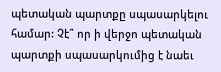պետական պարտքը սպասարկելու համար: Չէ՞ որ ի վերջո պետական պարտքի սպասարկումից է նաեւ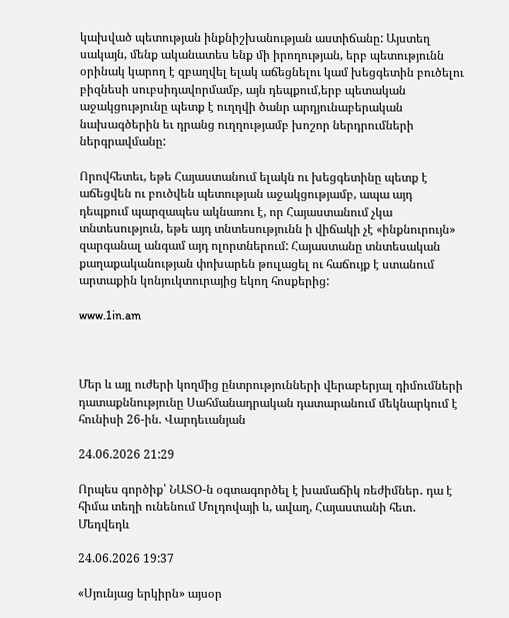կախված պետության ինքնիշխանության աստիճանը: Այստեղ սակայն, մենք ականատես ենք մի իրողության, երբ պետությունն օրինակ կարող է զբաղվել ելակ աճեցնելու կամ խեցգետին բուծելու բիզնեսի սուբսիդավորմամբ, այն դեպքում,երբ պետական աջակցությունը պետք է ուղղվի ծանր արդյունաբերական նախագծերին եւ դրանց ուղղությամբ խոշոր ներդրումների ներգրավմանը:

Որովհետեւ, եթե Հայաստանում ելակն ու խեցգետինը պետք է աճեցվեն ու բուծվեն պետության աջակցությամբ, ապա այդ դեպքում պարզապես ակնառու է, որ Հայաստանում չկա տնտեսություն, եթե այդ տնտեսությունն ի վիճակի չէ «ինքնուրույն» զարգանալ անգամ այդ ոլորտներում: Հայաստանը տնտեսական քաղաքականության փոխարեն թուլացել ու հաճույք է ստանում արտաքին կոնյուկտուրայից եկող հոսքերից:

www.1in.am



Մեր և այլ ուժերի կողմից ընտրությունների վերաբերյալ դիմումների դատաքննությունը Սահմանադրական դատարանում մեկնարկում է հունիսի 26-ին. Վարդեւանյան

24.06.2026 21:29

Որպես գործիք՝ ՆԱՏՕ-ն օգտագործել է խամաճիկ ռեժիմներ․ դա է հիմա տեղի ունենում Մոլդովայի և, ավաղ, Հայաստանի հետ․ Մեդվեդև

24.06.2026 19:37

«Սյունյաց երկիրն» այսօր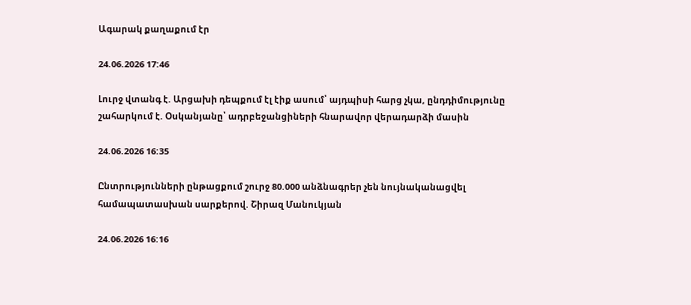Ագարակ քաղաքում էր

24.06.2026 17:46

Լուրջ վտանգ է. Արցախի դեպքում էլ էիք ասում՝ այդպիսի հարց չկա, ընդդիմությունը շահարկում է. Օսկանյանը՝ ադրբեջանցիների հնարավոր վերադարձի մասին

24.06.2026 16:35

Ընտրությունների ընթացքում շուրջ 80.000 անձնագրեր չեն նույնականացվել համապատասխան սարքերով. Շիրազ Մանուկյան

24.06.2026 16:16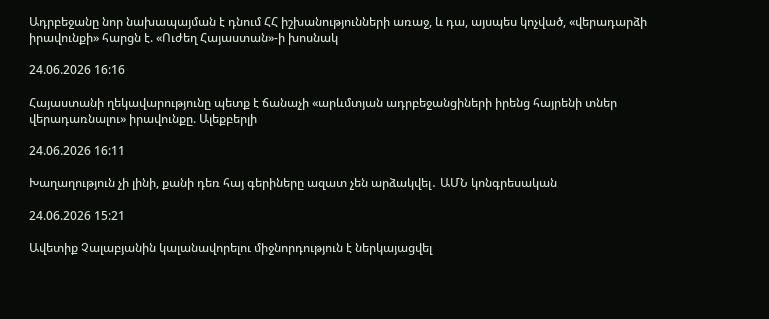Ադրբեջանը նոր նախապայման է դնում ՀՀ իշխանությունների առաջ, և դա, այսպես կոչված, «վերադարձի իրավունքի» հարցն է. «Ուժեղ Հայաստան»-ի խոսնակ

24.06.2026 16:16

Հայաստանի ղեկավարությունը պետք է ճանաչի «արևմտյան ադրբեջանցիների իրենց հայրենի տներ վերադառնալու» իրավունքը. Ալեքբերլի

24.06.2026 16:11

Խաղաղություն չի լինի, քանի դեռ հայ գերիները ազատ չեն արձակվել․ ԱՄՆ կոնգրեսական

24.06.2026 15:21

Ավետիք Չալաբյանին կալանավորելու միջնորդություն է ներկայացվել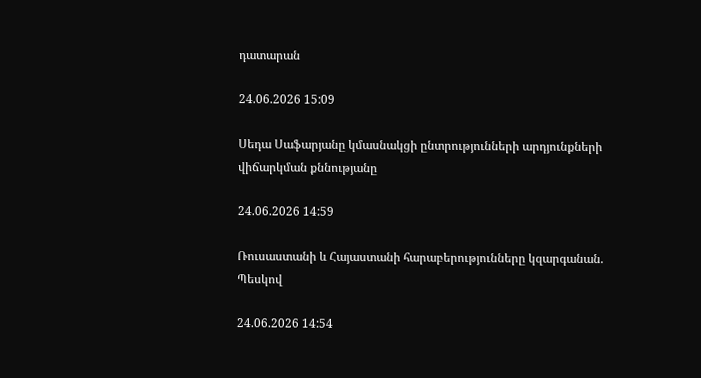դատարան

24.06.2026 15:09

Սեդա Սաֆարյանը կմասնակցի ընտրությունների արդյունքների վիճարկման քննությանը

24.06.2026 14:59

Ռուսաստանի և Հայաստանի հարաբերությունները կզարգանան. Պեսկով

24.06.2026 14:54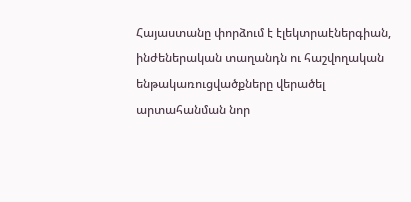Հայաստանը փորձում է էլեկտրաէներգիան, ինժեներական տաղանդն ու հաշվողական ենթակառուցվածքները վերածել արտահանման նոր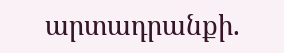արտադրանքի.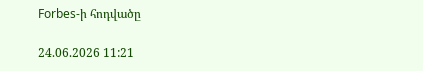Forbes-ի հոդվածը

24.06.2026 11:21